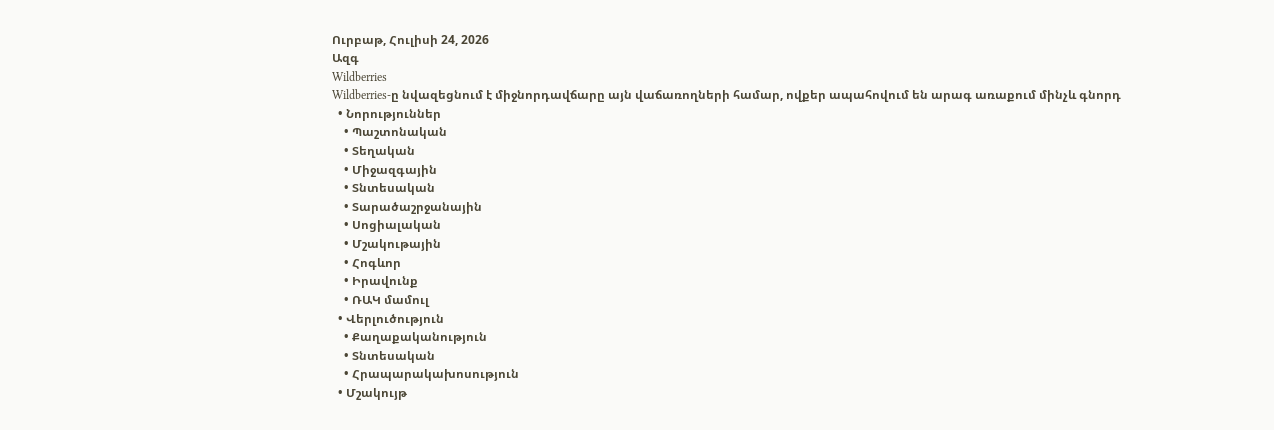Ուրբաթ, Հուլիսի 24, 2026
Ազգ
Wildberries
Wildberries-ը նվազեցնում է միջնորդավճարը այն վաճառողների համար, ովքեր ապահովում են արագ առաքում մինչև գնորդ
  • Նորություններ
    • Պաշտոնական
    • Տեղական
    • Միջազգային
    • Տնտեսական
    • Տարածաշրջանային
    • Սոցիալական
    • Մշակութային
    • Հոգևոր
    • Իրավունք
    • ՌԱԿ մամուլ
  • Վերլուծություն
    • Քաղաքականություն
    • Տնտեսական
    • Հրապարակախոսություն
  • Մշակույթ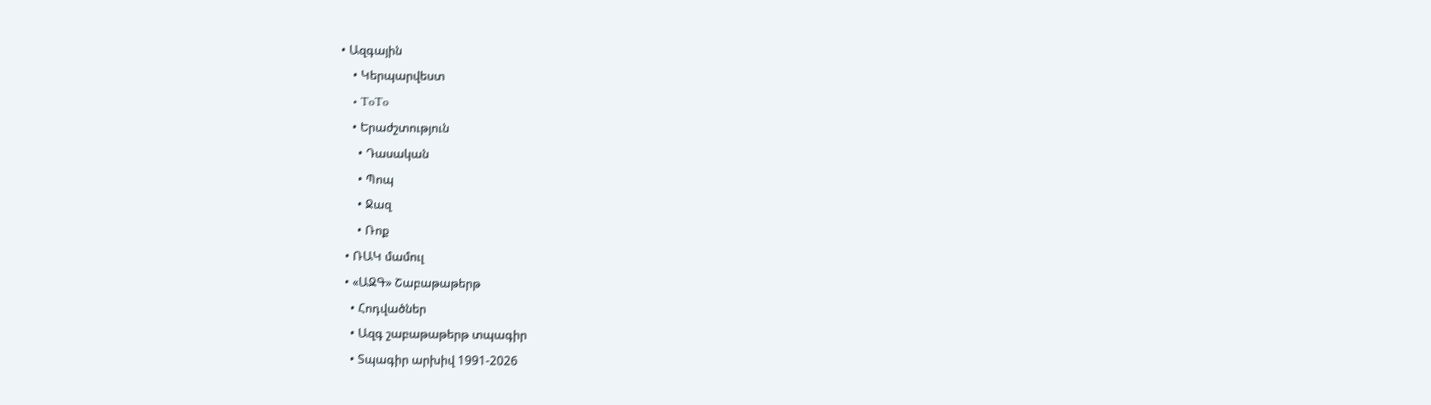• Ազգային
    • Կերպարվեստ
    • ToTo
    • Երաժշտություն
      • Դասական
      • Պոպ
      • Ջազ
      • Ռոք
  • ՌԱԿ մամուլ
  • «ԱԶԳ» Շաբաթաթերթ
    • Հոդվածներ
    • Ազգ շաբաթաթերթ տպագիր
    • Տպագիր արխիվ 1991-2026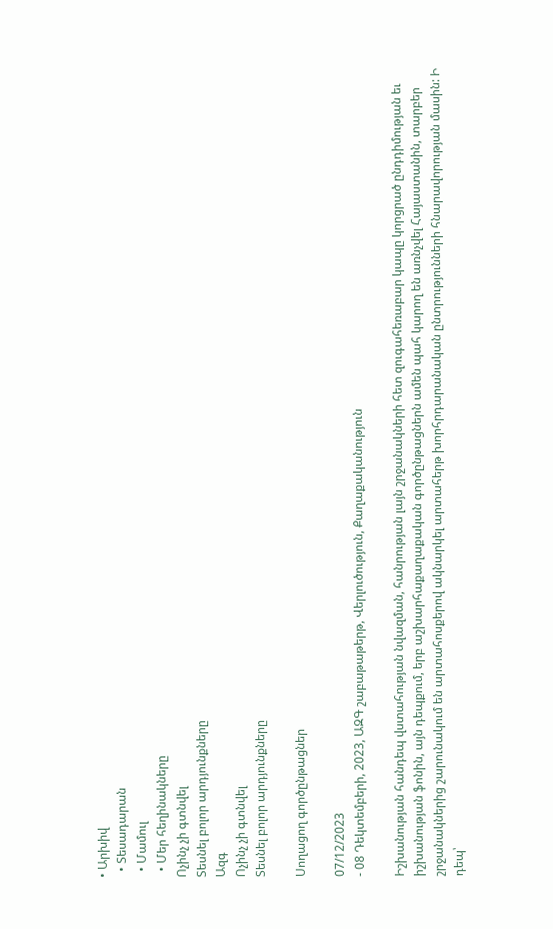• Արխիվ
  • Տեսադարան
  • Մամուլ
  • Մեր հեղինակները
Ոչինչ չի գտնվել
Տեսնել բոլոր արդյունքները
Ազգ
Ոչինչ չի գտնվել
Տեսնել բոլոր արդյունքները

Սողացող գործընթացներ

07/12/2023
- 08 Դեկտեմբերի, 2023, ԱԶԳ շաբաթաթերթ, Վերլուծություն, Քաղաքականություն

Իշխանության հանդեպ վստահության նվազման, հանրության լայն շրջանակների հետ զուգահեռաբար կապը կորցրած ընդդիմության եւ իշխանության ֆոնին, այն դեպքում, երբ աշխարհաքաղաքական գործընթացներն ամեն պահ կարող են առնչվել Հայաստանին, տարբեր շրջանակներից շարունակում են արտահոսքերով ակնարկել արտահերթ խորհրդարանական ընտրությունների հնարավորության մասին: Ի դեպ՝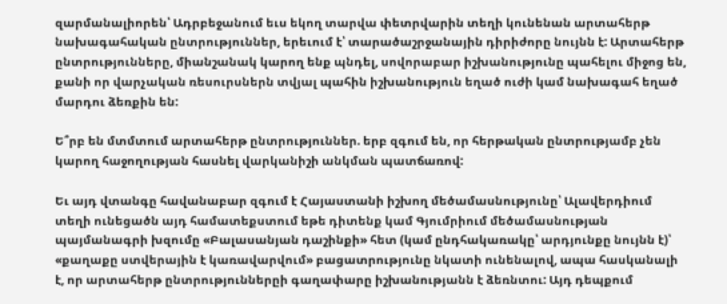զարմանալիորեն՝ Ադրբեջանում եւս եկող տարվա փետրվարին տեղի կունենան արտահերթ նախագահական ընտրություններ, երեւում է՝ տարածաշրջանային դիրիժորը նույնն է: Արտահերթ ընտրությունները, միանշանակ կարող ենք պնդել, սովորաբար իշխանությունը պահելու միջոց են, քանի որ վարչական ռեսուրսներն տվյալ պահին իշխանություն եղած ուժի կամ նախագահ եղած մարդու ձեռքին են:

Ե՞րբ են մտմտում արտահերթ ընտրություններ. երբ զգում են, որ հերթական ընտրությամբ չեն կարող հաջողության հասնել վարկանիշի անկման պատճառով:

Եւ այդ վտանգը հավանաբար զգում է Հայաստանի իշխող մեծամասնությունը՝ Ալավերդիում տեղի ունեցածն այդ համատեքստում եթե դիտենք կամ Գյումրիում մեծամասնության պայմանագրի խզումը «Բալասանյան դաշինքի» հետ (կամ ընդհակառակը՝ արդյունքը նույնն է)՝ «քաղաքը ստվերային է կառավարվում» բացատրությունը նկատի ունենալով, ապա հասկանալի է, որ արտահերթ ընտրություններըի գաղափարը իշխանությանն է ձեռնտու: Այդ դեպքում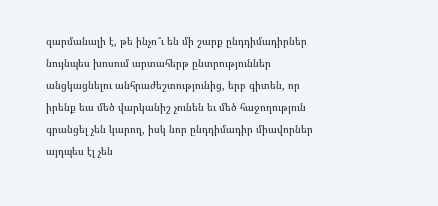զարմանալի է, թե ինչո՞ւ են մի շարք ընդդիմադիրներ նույնպես խոսում արտահերթ ընտրություններ անցկացնելու անհրաժեշտությունից, երբ գիտեն, որ իրենք եւս մեծ վարկանիշ չունեն եւ մեծ հաջողություն գրանցել չեն կարող, իսկ նոր ընդդիմադիր միավորներ այդպես էլ չեն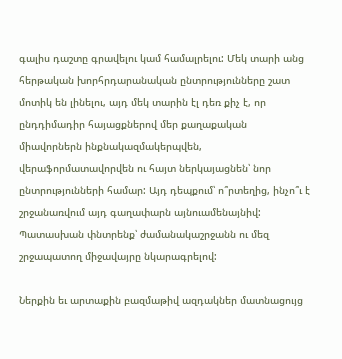գալիս դաշտը գրավելու կամ համալրելու: Մեկ տարի անց հերթական խորհրդարանական ընտրությունները շատ մոտիկ են լինելու, այդ մեկ տարին էլ դեռ քիչ է, որ ընդդիմադիր հայացքներով մեր քաղաքական միավորներն ինքնակազմակերպվեն, վերաֆորմատավորվեն ու հայտ ներկայացնեն՝ նոր ընտրությունների համար: Այդ դեպքում՝ ո՞րտեղից, ինչո՞ւ է շրջանառվում այդ գաղափարն այնուամենայնիվ: Պատասխան փնտրենք՝ ժամանակաշրջանն ու մեզ շրջապատող միջավայրը նկարագրելով:

Ներքին եւ արտաքին բազմաթիվ ազդակներ մատնացույց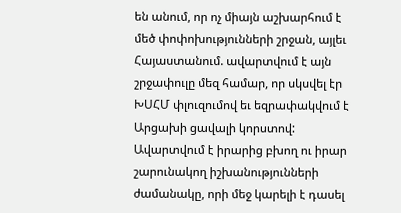են անում, որ ոչ միայն աշխարհում է մեծ փոփոխությունների շրջան, այլեւ Հայաստանում. ավարտվում է այն շրջափուլը մեզ համար, որ սկսվել էր ԽՍՀՄ փլուզումով եւ եզրափակվում է Արցախի ցավալի կորստով: Ավարտվում է իրարից բխող ու իրար շարունակող իշխանությունների ժամանակը, որի մեջ կարելի է դասել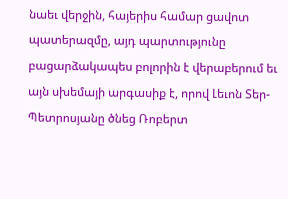նաեւ վերջին, հայերիս համար ցավոտ պատերազմը, այդ պարտությունը բացարձակապես բոլորին է վերաբերում եւ այն սխեմայի արգասիք է, որով Լեւոն Տեր-Պետրոսյանը ծնեց Ռոբերտ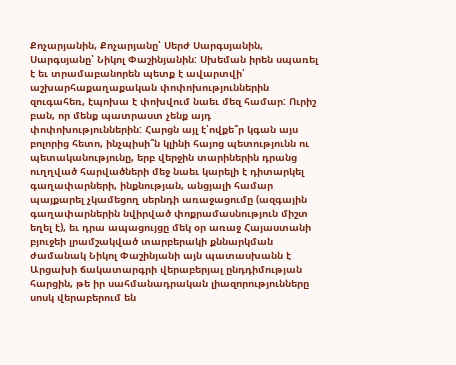Քոչարյանին, Քոչարյանը՝ Սերժ Սարգսյանին, Սարգսյանը՝ Նիկոլ Փաշինյանին: Սխեման իրեն սպառել է եւ տրամաբանորեն պետք է ավարտվի՝ աշխարհաքաղաքական փոփոխություններին զուգահեռ, էպոխա է փոխվում նաեւ մեզ համար: Ուրիշ բան, որ մենք պատրաստ չենք այդ փոփոխություններին: Հարցն այլ է՝ովքե՞ր կգան այս բոլորից հետո, ինչպիսի՞ն կլինի հայոց պետությունն ու պետականությունը, երբ վերջին տարիներին դրանց ուղղված հարվածների մեջ նաեւ կարելի է դիտարկել գաղափարների, ինքնության, անցյալի համար պայքարել չկամեցող սերնդի առաջացումը (ազգային գաղափարներին նվիրված փոքրամասնություն միշտ եղել է), եւ դրա ապացույցը մեկ օր առաջ Հայաստանի բյուջեի լրամշակված տարբերակի քննարկման ժամանակ Նիկոլ Փաշինյանի այն պատասխանն է Արցախի ճակատարգրի վերաբերյալ ընդդիմության հարցին, թե իր սահմանադրական լիազորությունները սոսկ վերաբերում են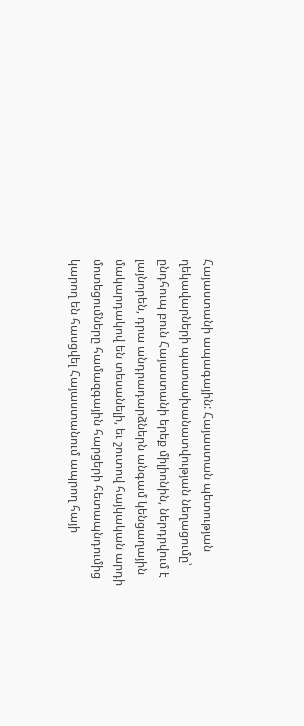Հայաստանի ապագային: Հայաստան պետության ղեկավարների պատասխանատվության նեղացումը՝ ընդհուպ բուն Հայաստանի երեք միլիոնին, ներդրվում է լայնորեն, դրա անդրադարձներն անգամ կենցաղային մակարդակով են տեսանելի, եւ շուտով հայկական արդի մոտեցումները համազգային հարցերի հետապնդումից կարող են հասցվել Հայաստանում ապրող հայի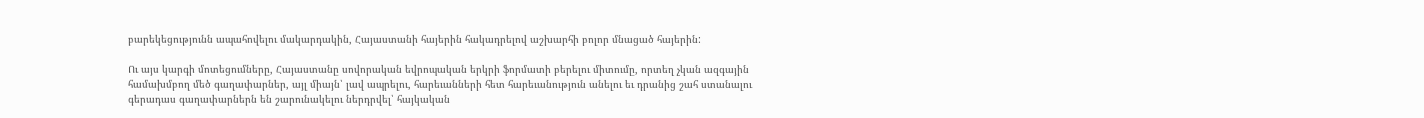բարեկեցությունն ապահովելու մակարդակին, Հայաստանի հայերին հակադրելով աշխարհի բոլոր մնացած հայերին:

Ու այս կարգի մոտեցումները, Հայաստանը սովորական եվրոպական երկրի ֆորմատի բերելու միտումը, որտեղ չկան ազգային համախմբող մեծ գաղափարներ, այլ միայն՝ լավ ապրելու, հարեւանների հետ հարեւանություն անելու եւ դրանից շահ ստանալու գերադաս գաղափարներն են շարունակելու ներդրվել՝ հայկական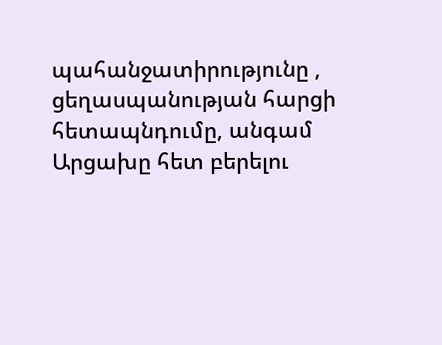պահանջատիրությունը , ցեղասպանության հարցի հետապնդումը, անգամ Արցախը հետ բերելու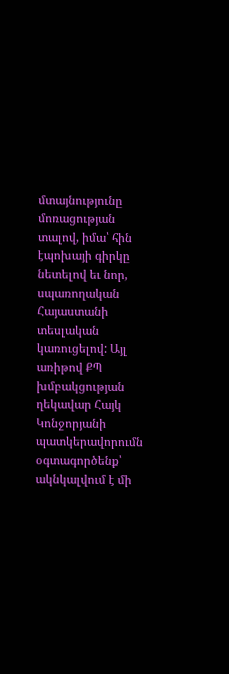մտայնությունը մոռացության տալով, իմա՝ հին էպոխայի գիրկը նետելով եւ նոր, սպառողական Հայաստանի տեսլական կառուցելով: Այլ առիթով ՔՊ խմբակցության ղեկավար Հայկ Կոնջորյանի պատկերավորումն օգտագործենք՝ ակնկալվում է մի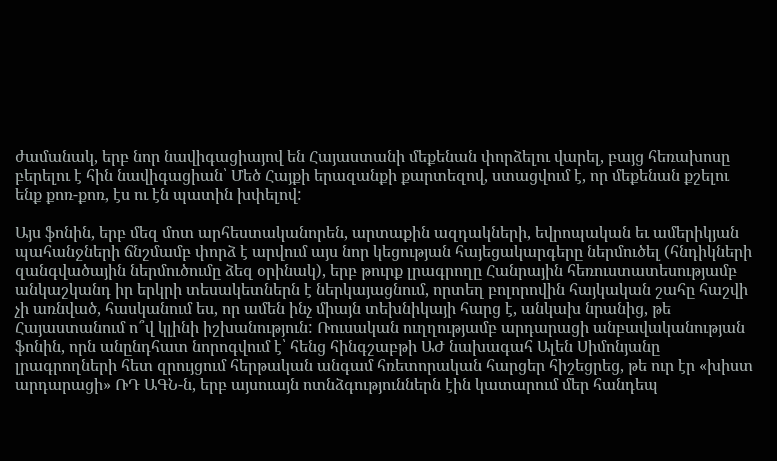ժամանակ, երբ նոր նավիգացիայով են Հայաստանի մեքենան փորձելու վարել, բայց հեռախոսը բերելու է հին նավիգացիան՝ Մեծ Հայքի երազանքի քարտեզով, ստացվում է, որ մեքենան քշելու ենք քոռ-քոռ, էս ու էն պատին խփելով:

Այս ֆոնին, երբ մեզ մոտ արհեստականորեն, արտաքին ազդակների, եվրոպական եւ ամերիկյան պահանջների ճնշմամբ փորձ է արվում այս նոր կեցության հայեցակարգերը ներմուծել (հնդիկների զանգվածային ներմուծումը ձեզ օրինակ), երբ թուրք լրագրողը Հանրային հեռուստատեսությամբ անկաշկանդ իր երկրի տեսակետներն է ներկայացնում, որտեղ բոլորովին հայկական շահը հաշվի չի առնված, հասկանում ես, որ ամեն ինչ միայն տեխնիկայի հարց է, անկախ նրանից, թե Հայաստանում ո՞վ կլինի իշխանություն: Ռուսական ուղղությամբ արդարացի անբավականության ֆոնին, որն անընդհատ նորոգվում է՝ հենց հինգշաբթի ԱԺ նախագահ Ալեն Սիմոնյանը լրագրողների հետ զրույցում հերթական անգամ հռետորական հարցեր հիշեցրեց, թե ուր էր «խիստ արդարացի» ՌԴ ԱԳՆ-ն, երբ այսուայն ոտնձգություններն էին կատարում մեր հանդեպ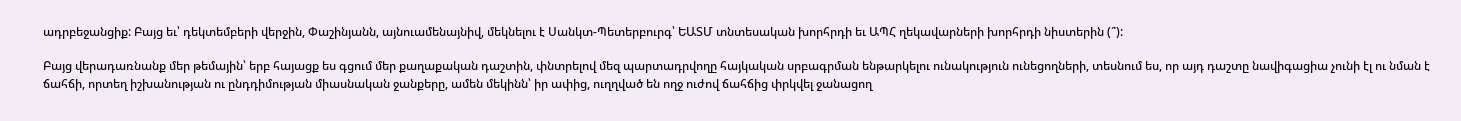ադրբեջանցիք: Բայց եւ՝ դեկտեմբերի վերջին, Փաշինյանն, այնուամենայնիվ, մեկնելու է Սանկտ-Պետերբուրգ՝ ԵԱՏՄ տնտեսական խորհրդի եւ ԱՊՀ ղեկավարների խորհրդի նիստերին (՞):

Բայց վերադառնանք մեր թեմային՝ երբ հայացք ես գցում մեր քաղաքական դաշտին, փնտրելով մեզ պարտադրվողը հայկական սրբագրման ենթարկելու ունակություն ունեցողների, տեսնում ես, որ այդ դաշտը նավիգացիա չունի էլ ու նման է ճահճի, որտեղ իշխանության ու ընդդիմության միասնական ջանքերը, ամեն մեկինն՝ իր ափից, ուղղված են ողջ ուժով ճահճից փրկվել ջանացող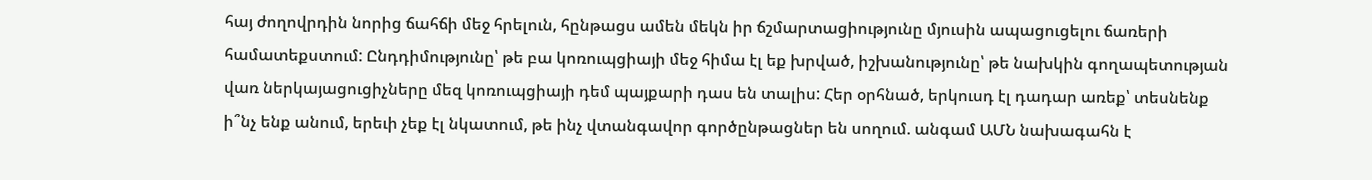հայ ժողովրդին նորից ճահճի մեջ հրելուն, հընթացս ամեն մեկն իր ճշմարտացիությունը մյուսին ապացուցելու ճառերի համատեքստում: Ընդդիմությունը՝ թե բա կոռուպցիայի մեջ հիմա էլ եք խրված, իշխանությունը՝ թե նախկին գողապետության վառ ներկայացուցիչները մեզ կոռուպցիայի դեմ պայքարի դաս են տալիս: Հեր օրհնած, երկուսդ էլ դադար առեք՝ տեսնենք ի՞նչ ենք անում, երեւի չեք էլ նկատում, թե ինչ վտանգավոր գործընթացներ են սողում. անգամ ԱՄՆ նախագահն է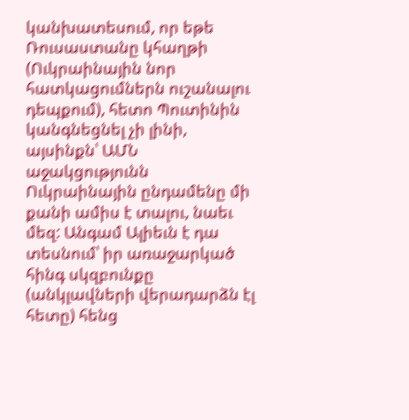կանխատեսում, որ եթե Ռուսաստանը կհաղթի (Ուկրաինային նոր հատկացումներն ուշանալու դեպքում), հետո Պուտինին կանգնեցնել չի լինի, այսինքն՝ ԱՄՆ աջակցությունն Ուկրաինային ընդամենը մի քանի ամիս է տալու, նաեւ մեզ: Անգամ Ալիեւն է դա տեսնում՝ իր առաջարկած հինգ սկզբունքը (անկլավների վերադարձն էլ հետը) հենց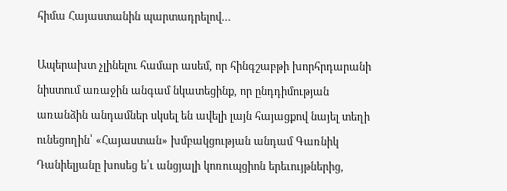հիմա Հայաստանին պարտադրելով…

Ապերախտ չլինելու համար ասեմ, որ հինգշաբթի խորհրդարանի նիստում առաջին անգամ նկատեցինք, որ ընդդիմության առանձին անդամներ սկսել են ավելի լայն հայացքով նայել տեղի ունեցողին՝ «Հայաստան» խմբակցության անդամ Գառնիկ Դանիելյանը խոսեց ե՛ւ անցյալի կոռուպցիոն երեւույթներից,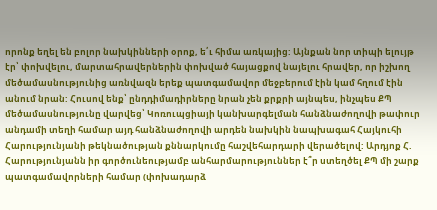որոնք եղել են բոլոր նախկինների օրոք, ե՛ւ հիմա առկայից: Այնքան նոր տիպի ելույթ էր՝ փոխվելու, մարտահրավերներին փոխված հայացքով նայելու հրավեր, որ իշխող մեծամասնությունից առնվազն երեք պատգամավոր մեջբերում էին կամ հղում էին անում նրան: Հուսով ենք՝ ընդդիմադիրները նրան չեն քրքրի այնպես, ինչպես ՔՊ մեծամասնությունը վարվեց՝ Կոռուպցիայի կանխարգելման հանձնաժողովի թափուր անդամի տեղի համար այդ հանձնաժողովի արդեն նախկին նապխագահ Հայկուհի Հարությունյանի թեկնածության քննարկումը հաշվեհարդարի վերածելով: Արդյոք Հ. Հարությունյանն իր գործունեությամբ անհարմարություններ է՞ր ստեղծել ՔՊ մի շարք պատգամավորների համար (փոխադարձ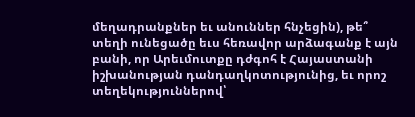մեղադրանքներ եւ անուններ հնչեցին), թե՞ տեղի ունեցածը եւս հեռավոր արձագանք է այն բանի, որ Արեւմուտքը դժգոհ է Հայաստանի իշխանության դանդաղկոտությունից, եւ որոշ տեղեկություններով՝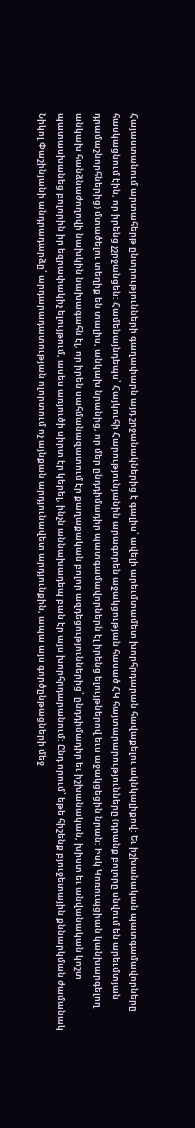Հայաստանում արտահերթ ընտրությունների գաղափարն այդ շրջանակներից է գալիս՝ ավելի արեւմտամետ խորհրդարան հավաքելու ակնկալիքով: Եւ իշխանական պատգամավորները հասկացնում էին, որ իրենց չշրջանցեն: Համենայնդեպս՝ Հայկուհի Հարությունյանին արագորեն աջակցության հասած ՀԿ հայտարարությունները (դրանք բոլորը սնվում են արեւմտյան դրամաշնորհներից) մտածելու տեղիք են տալիս, անկախ նրանից, որ մեր ընդդիմադիր պատգամավորներն էլ իրենց ելույթներով եւս աջակցեցին նրան: Իսկ Կոռուպցիան կանխարգելող անկախ հանձնաժողովի նախկին նախագահն էլ, որ իրեն սահմանազատում էր քաղաքական բոլոր ազդեցություններից՝ ընդդիմադիր եւ իշխանական, խիստ եւ անվանական կոշտ պատասխանեց բոլորին իր եզրափակիչ ելույթում, ասես առյուծի սիրտ էր կերել, ինչն աննախադեպ բան էր այս խորհրդարանում: Ընդ որում՝ եթե հիշենք բյուջետային քննարկման ժամանակ Նիկոլ Փաշինյանի անդրադարձը՝ արդարադատության ոլորտում ոչ այնքան արդյունավետ արդյունքին, ապա այս գործընթացների մեջ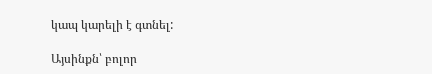կապ կարելի է գտնել:

Այսինքն՝ բոլոր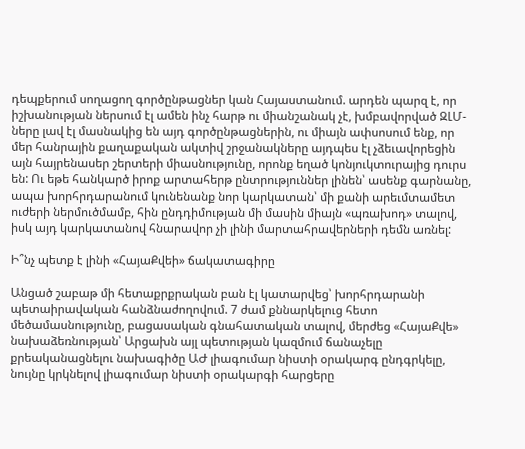դեպքերում սողացող գործընթացներ կան Հայաստանում. արդեն պարզ է, որ իշխանության ներսում էլ ամեն ինչ հարթ ու միանշանակ չէ, խմբավորված ԶԼՄ-ները լավ էլ մասնակից են այդ գործընթացներին, ու միայն ափսոսում ենք, որ մեր հանրային քաղաքական ակտիվ շրջանակները այդպես էլ չձեւավորեցին այն հայրենասեր շերտերի միասնությունը, որոնք եղած կոնյուկտուրայից դուրս են: Ու եթե հանկարծ իրոք արտահերթ ընտրություններ լինեն՝ ասենք գարնանը, ապա խորհրդարանում կունենանք նոր կարկատան՝ մի քանի արեւմտամետ ուժերի ներմուծմամբ, հին ընդդիմության մի մասին միայն «պռախոդ» տալով, իսկ այդ կարկատանով հնարավոր չի լինի մարտահրավերների դեմն առնել:

Ի՞նչ պետք է լինի «ՀայաՔվեի» ճակատագիրը

Անցած շաբաթ մի հետաքրքրական բան էլ կատարվեց՝ խորհրդարանի պետաիրավական հանձնաժողովում. 7 ժամ քննարկելուց հետո մեծամասնությունը, բացասական գնահատական տալով, մերժեց «ՀայաՔվե» նախաձեռնության՝ Արցախն այլ պետության կազմում ճանաչելը քրեականացնելու նախագիծը ԱԺ լիագումար նիստի օրակարգ ընդգրկելը, նույնը կրկնելով լիագումար նիստի օրակարգի հարցերը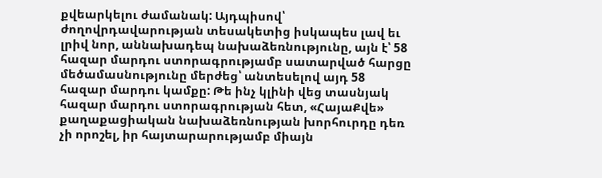քվեարկելու ժամանակ: Այդպիսով՝ ժողովրդավարության տեսակետից իսկապես լավ եւ լրիվ նոր, աննախադեպ նախաձեռնությունը, այն է՝ 58 հազար մարդու ստորագրությամբ սատարված հարցը մեծամասնությունը մերժեց՝ անտեսելով այդ 58 հազար մարդու կամքը: Թե ինչ կլինի վեց տասնյակ հազար մարդու ստորագրության հետ, «ՀայաՔվե» քաղաքացիական նախաձեռնության խորհուրդը դեռ չի որոշել, իր հայտարարությամբ միայն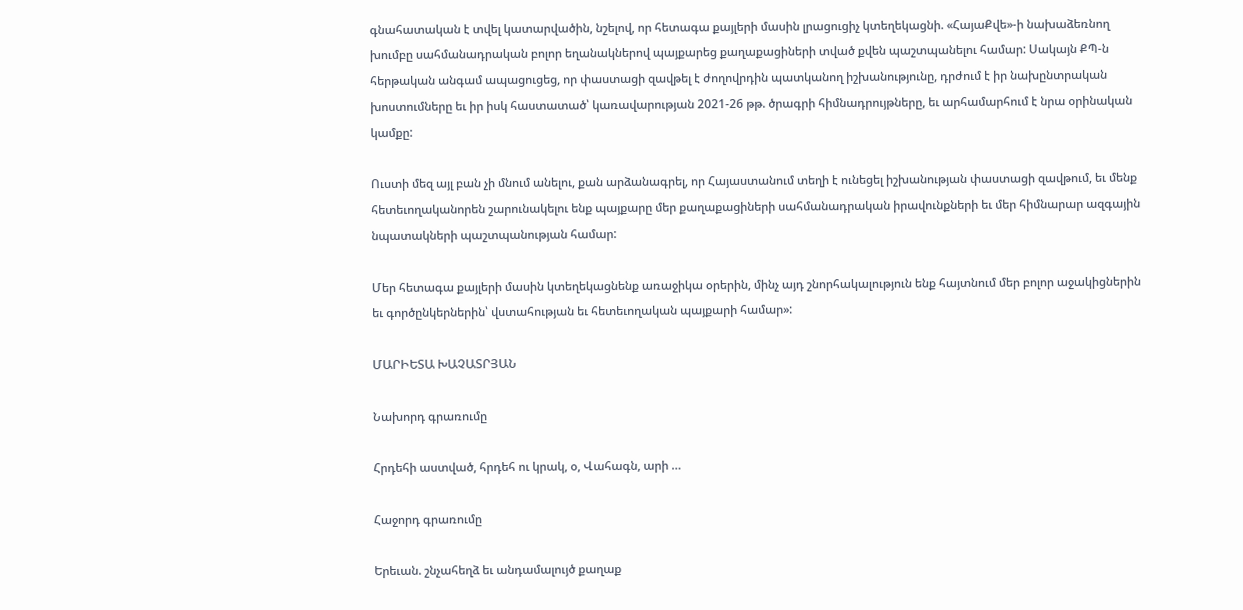գնահատական է տվել կատարվածին, նշելով, որ հետագա քայլերի մասին լրացուցիչ կտեղեկացնի. «ՀայաՔվե»-ի նախաձեռնող խումբը սահմանադրական բոլոր եղանակներով պայքարեց քաղաքացիների տված քվեն պաշտպանելու համար: Սակայն ՔՊ-ն հերթական անգամ ապացուցեց, որ փաստացի զավթել է ժողովրդին պատկանող իշխանությունը, դրժում է իր նախընտրական խոստումները եւ իր իսկ հաստատած՝ կառավարության 2021-26 թթ. ծրագրի հիմնադրույթները, եւ արհամարհում է նրա օրինական կամքը:

Ուստի մեզ այլ բան չի մնում անելու, քան արձանագրել, որ Հայաստանում տեղի է ունեցել իշխանության փաստացի զավթում, եւ մենք հետեւողականորեն շարունակելու ենք պայքարը մեր քաղաքացիների սահմանադրական իրավունքների եւ մեր հիմնարար ազգային նպատակների պաշտպանության համար:

Մեր հետագա քայլերի մասին կտեղեկացնենք առաջիկա օրերին, մինչ այդ շնորհակալություն ենք հայտնում մեր բոլոր աջակիցներին եւ գործընկերներին՝ վստահության եւ հետեւողական պայքարի համար»:

ՄԱՐԻԵՏԱ ԽԱՉԱՏՐՅԱՆ

Նախորդ գրառումը

Հրդեհի աստված, հրդեհ ու կրակ, օ, Վահագն, արի …

Հաջորդ գրառումը

Երեւան. շնչահեղձ եւ անդամալույծ քաղաք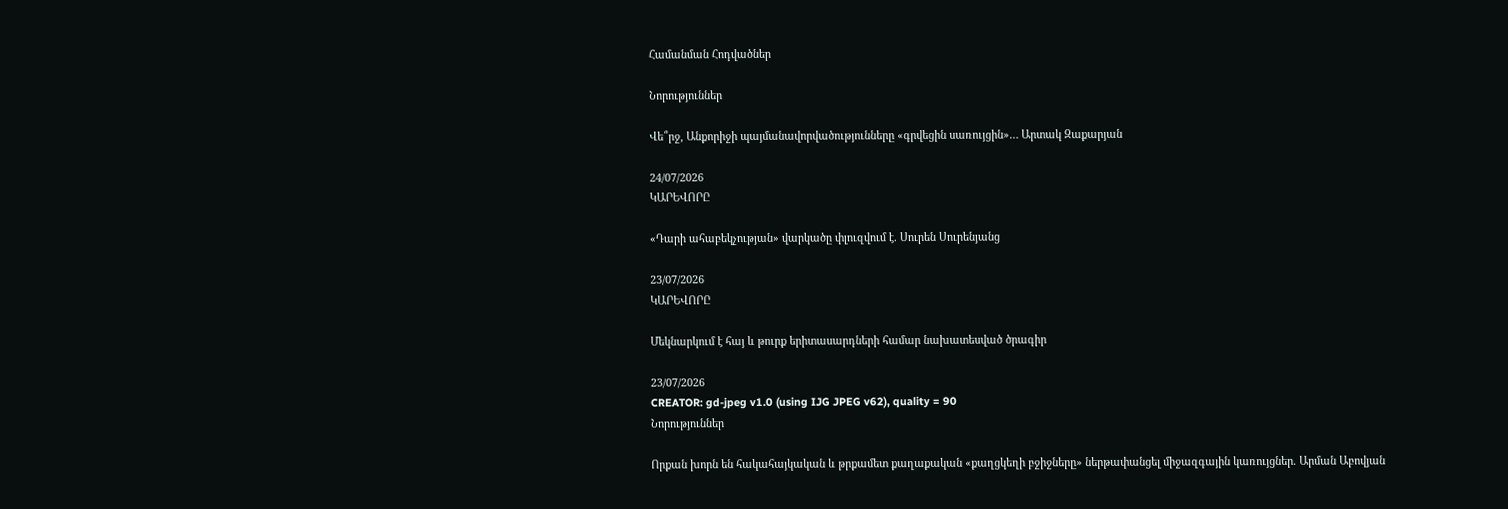Համանման Հոդվածներ

Նորություններ

Վե՞րջ, Անքորիջի պայմանավորվածությունները «գրվեցին սառույցին»… Արտակ Զաքարյան

24/07/2026
ԿԱՐԵՎՈՐԸ

«Դարի ահաբեկչության» վարկածը փլուզվում է. Սուրեն Սուրենյանց

23/07/2026
ԿԱՐԵՎՈՐԸ

Մեկնարկում է հայ և թուրք երիտասարդների համար նախատեսված ծրագիր

23/07/2026
CREATOR: gd-jpeg v1.0 (using IJG JPEG v62), quality = 90
Նորություններ

Որքան խորն են հակահայկական և թրքամետ քաղաքական «քաղցկեղի բջիջները» ներթափանցել միջազգային կառույցներ. Արման Աբովյան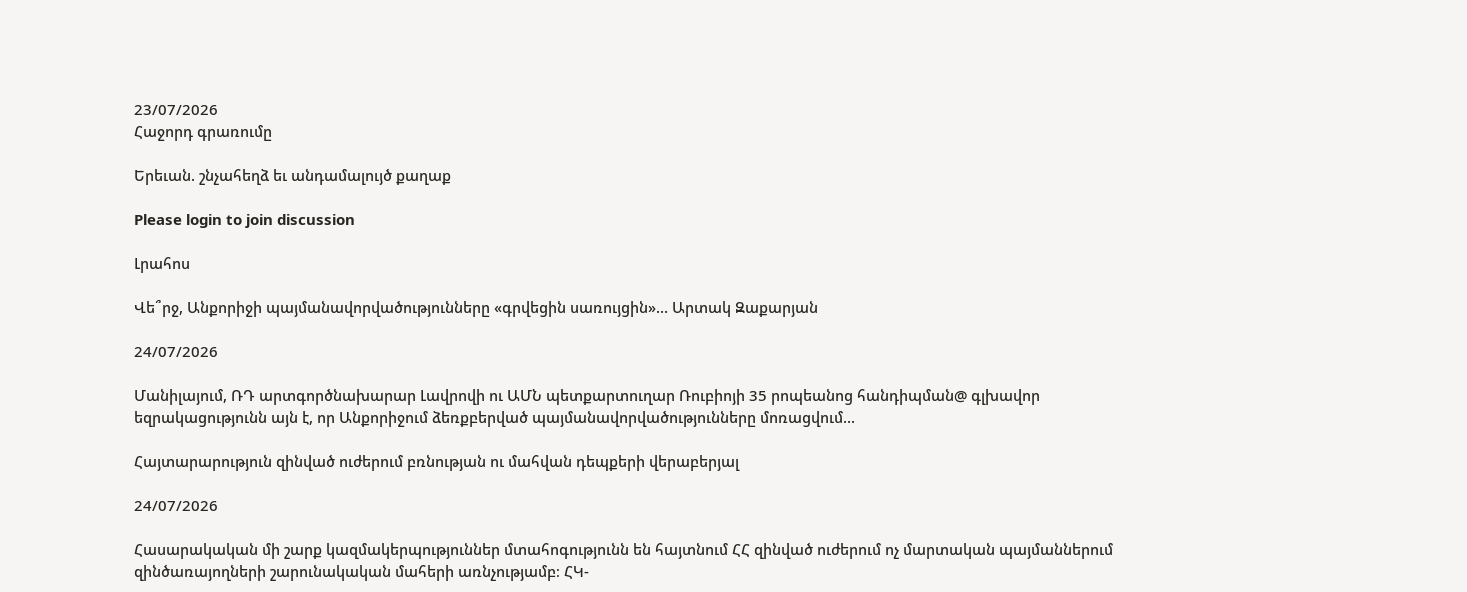23/07/2026
Հաջորդ գրառումը

Երեւան. շնչահեղձ եւ անդամալույծ քաղաք

Please login to join discussion

Լրահոս

Վե՞րջ, Անքորիջի պայմանավորվածությունները «գրվեցին սառույցին»… Արտակ Զաքարյան

24/07/2026

Մանիլայում, ՌԴ արտգործնախարար Լավրովի ու ԱՄՆ պետքարտուղար Ռուբիոյի 35 րոպեանոց հանդիպման@ գլխավոր եզրակացությունն այն է, որ Անքորիջում ձեռքբերված պայմանավորվածությունները մոռացվում...

Հայտարարություն զինված ուժերում բռնության ու մահվան դեպքերի վերաբերյալ

24/07/2026

Հասարակական մի շարք կազմակերպություններ մտահոգությունն են հայտնում ՀՀ զինված ուժերում ոչ մարտական պայմաններում զինծառայողների շարունակական մահերի առնչությամբ։ ՀԿ-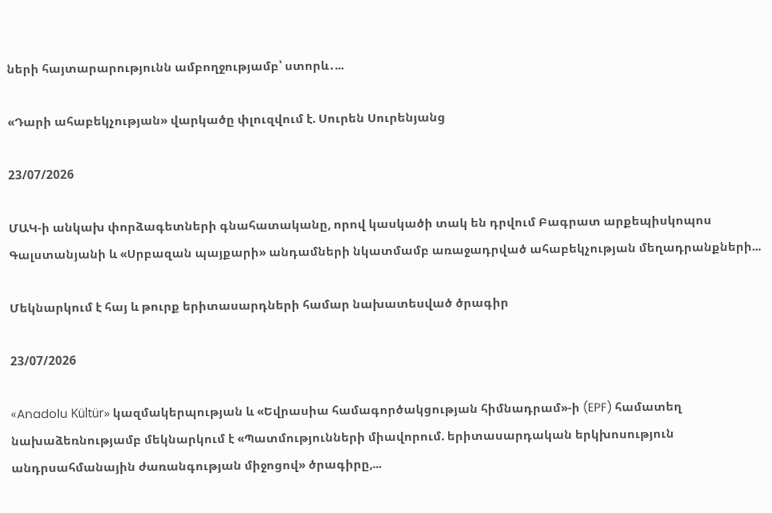ների հայտարարությունն ամբողջությամբ՝ ստորև․...

«Դարի ահաբեկչության» վարկածը փլուզվում է. Սուրեն Սուրենյանց

23/07/2026

ՄԱԿ-ի անկախ փորձագետների գնահատականը, որով կասկածի տակ են դրվում Բագրատ արքեպիսկոպոս Գալստանյանի և «Սրբազան պայքարի» անդամների նկատմամբ առաջադրված ահաբեկչության մեղադրանքների...

Մեկնարկում է հայ և թուրք երիտասարդների համար նախատեսված ծրագիր

23/07/2026

«Anadolu Kültür» կազմակերպության և «Եվրասիա համագործակցության հիմնադրամ»-ի (EPF) համատեղ նախաձեռնությամբ մեկնարկում է «Պատմությունների միավորում. երիտասարդական երկխոսություն անդրսահմանային ժառանգության միջոցով» ծրագիրը,...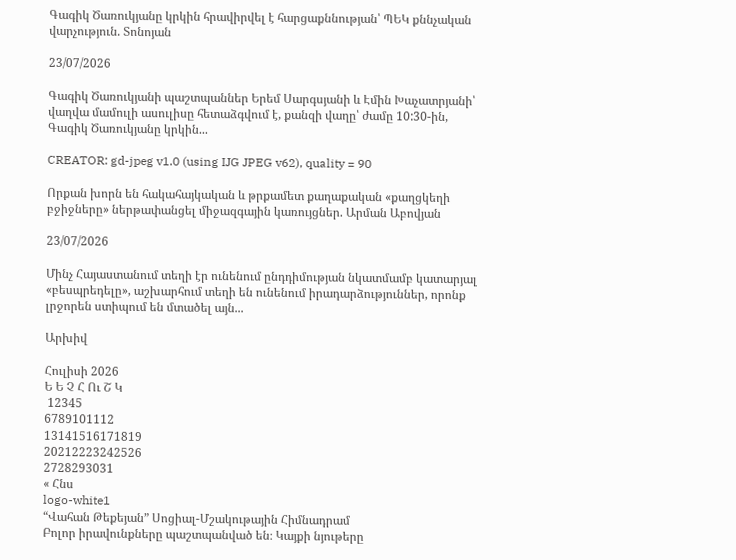Գագիկ Ծառուկյանը կրկին հրավիրվել է հարցաքննության՝ ՊԵԿ քննչական վարչություն. Տոնոյան

23/07/2026

Գագիկ Ծառուկյանի պաշտպաններ Երեմ Սարգսյանի և Էմին Խաչատրյանի՝ վաղվա մամուլի ասուլիսը հետաձգվում է, քանզի վաղը՝ ժամը 10:30-ին, Գագիկ Ծառուկյանը կրկին...

CREATOR: gd-jpeg v1.0 (using IJG JPEG v62), quality = 90

Որքան խորն են հակահայկական և թրքամետ քաղաքական «քաղցկեղի բջիջները» ներթափանցել միջազգային կառույցներ. Արման Աբովյան

23/07/2026

Մինչ Հայաստանում տեղի էր ունենում ընդդիմության նկատմամբ կատարյալ «բեսպրեդելը», աշխարհում տեղի են ունենում իրադարձություններ, որոնք լրջորեն ստիպում են մտածել այն...

Արխիվ

Հուլիսի 2026
Ե Ե Չ Հ Ու Շ Կ
 12345
6789101112
13141516171819
20212223242526
2728293031
« Հնս
logo-white1
“Վահան Թեքեյան” Սոցիալ-Մշակութային Հիմնադրամ
Բոլոր իրավունքները պաշտպանված են։ Կայքի նյութերը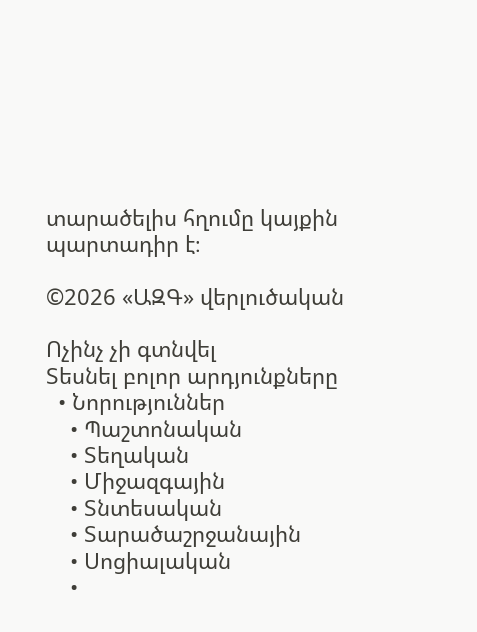տարածելիս հղումը կայքին պարտադիր է։

©2026 «ԱԶԳ» վերլուծական

Ոչինչ չի գտնվել
Տեսնել բոլոր արդյունքները
  • Նորություններ
    • Պաշտոնական
    • Տեղական
    • Միջազգային
    • Տնտեսական
    • Տարածաշրջանային
    • Սոցիալական
    •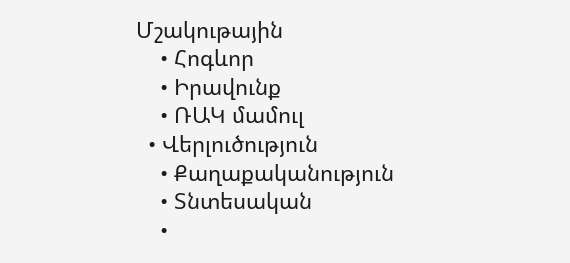Մշակութային
    • Հոգևոր
    • Իրավունք
    • ՌԱԿ մամուլ
  • Վերլուծություն
    • Քաղաքականություն
    • Տնտեսական
    •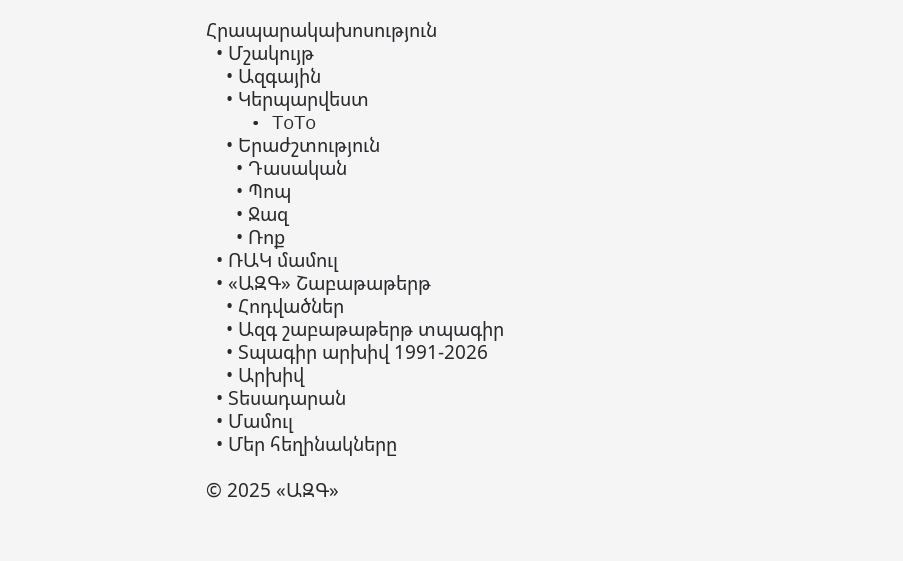Հրապարակախոսություն
  • Մշակույթ
    • Ազգային
    • Կերպարվեստ
    • ToTo
    • Երաժշտություն
      • Դասական
      • Պոպ
      • Ջազ
      • Ռոք
  • ՌԱԿ մամուլ
  • «ԱԶԳ» Շաբաթաթերթ
    • Հոդվածներ
    • Ազգ շաբաթաթերթ տպագիր
    • Տպագիր արխիվ 1991-2026
    • Արխիվ
  • Տեսադարան
  • Մամուլ
  • Մեր հեղինակները

© 2025 «ԱԶԳ»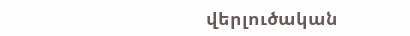վերլուծական